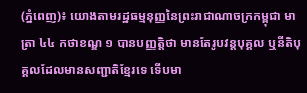(ភ្នំពេញ)៖ យោងតាមរដ្ឋធម្មនុញ្ញនៃព្រះរាជាណាចក្រកម្ពុជា មាត្រា ៤៤ កថាខណ្ឌ ១ បានបញ្ញត្តិថា មានតែរូបវន្តបុគ្គល ឬនីតិបុគ្គលដែលមានសញ្ជាតិខ្មែរទេ ទើបមា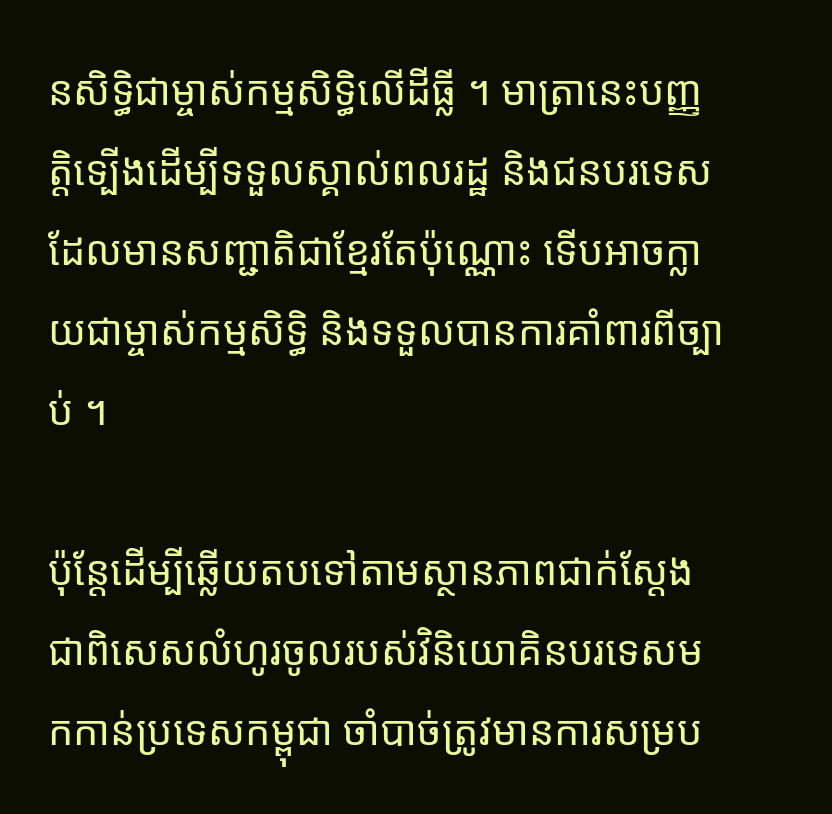នសិទ្ធិជាម្ចាស់កម្មសិទ្ធិលើដីធ្លី ។ មាត្រានេះបញ្ញត្តិទ្បើងដើម្បីទទួលស្គាល់ពលរដ្ឋ និងជនបរទេសដែលមានសញ្ជាតិជាខ្មែរតែប៉ុណ្ណោះ ទើបអាចក្លាយជាម្ចាស់កម្មសិទ្ធិ និងទទួលបានការគាំពារពីច្បាប់ ។

ប៉ុន្តែដើម្បីឆ្លើយតបទៅតាមស្ថានភាពជាក់ស្ដែង ជាពិសេសលំហូរចូលរបស់វិនិយោគិនបរទេសមកកាន់ប្រទេសកម្ពុជា ចាំបាច់ត្រូវមានការសម្រប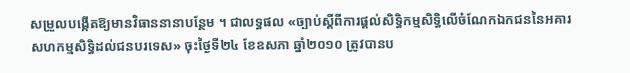សម្រួលបង្កើតឱ្យមានវិធាននានាបន្ថែម ។ ជាលទ្ធផល «ច្បាប់ស្ដីពីការផ្ដល់សិទ្ធិកម្មសិទ្ធិលើចំណែកឯកជននៃអគារសហកម្មសិទ្ធិដល់ជនបរទេស» ចុះថ្ងៃទី២៤ ខែឧសភា ឆ្នាំ២០១០ ត្រូវបានប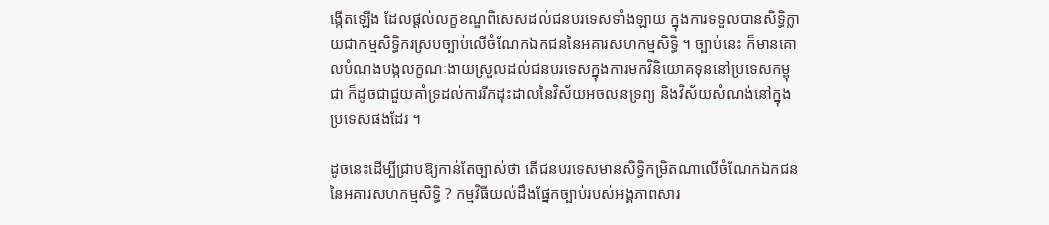ង្កើតឡើង ដែលផ្ដល់លក្ខខណ្ឌពិសេសដល់ជនបរទេសទាំងឡាយ ក្នុងការទទួលបានសិទ្ធិក្លាយជាកម្មសិទ្ធិករស្របច្បាប់លើចំណែកឯកជននៃអគារសហកម្មសិទ្ធិ ។ ច្បាប់នេះ ក៏មានគោលបំណងបង្កលក្ខណៈងាយស្រួលដល់ជនបរទេសក្នុងការមកវិនិយោគទុននៅប្រទេសកម្ពុជា ក៏ដូចជាជួយគាំទ្រដល់ការរីកដុះដាលនៃវិស័យអចលនទ្រព្យ និងវិស័យសំណង់នៅក្នុងប្រទេសផងដែរ ។

ដូចនេះដើម្បីជ្រាបឱ្យកាន់តែច្បាស់ថា តើជនបរទេសមានសិទ្ធិកម្រិតណាលើចំណែកឯកជននៃអគារសហកម្មសិទ្ធិ ? កម្មវិធីយល់ដឹងផ្នែកច្បាប់របស់អង្គភាពសារ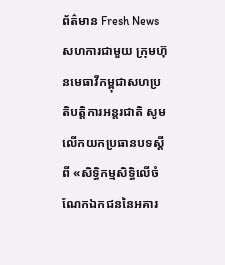ព័ត៌មាន Fresh News សហការជាមួយ ក្រុមហ៊ុនមេធាវីកម្ពុជាសហប្រតិបត្តិការអន្តរជាតិ សូមលើកយកប្រធានបទស្ដីពី «សិទ្ធិកម្មសិទ្ធិលើចំណែកឯកជននៃអគារ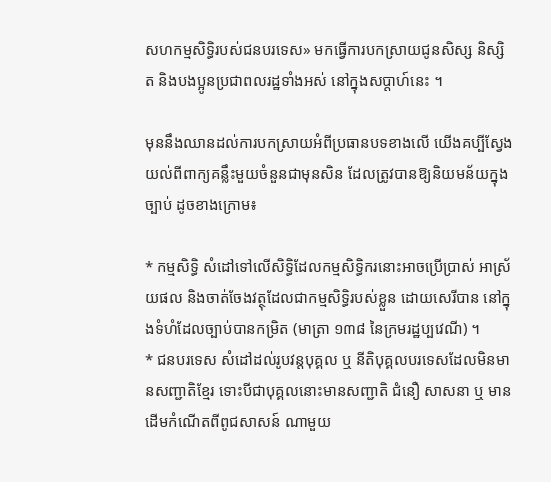សហកម្មសិទ្ធិរបស់ជនបរទេស» មកធ្វើការបកស្រាយជូនសិស្ស និស្សិត និងបងប្អូនប្រជាពលរដ្ឋទាំងអស់ នៅក្នុងសប្ដាហ៍នេះ ។

មុននឹងឈានដល់ការបកស្រាយអំពីប្រធានបទខាងលើ យើងគប្បីស្វែងយល់ពីពាក្យគន្លឹះមួយចំនួនជាមុនសិន ដែលត្រូវបានឱ្យនិយមន័យក្នុងច្បាប់ ដូចខាងក្រោម៖

* កម្មសិទ្ធិ សំដៅទៅលើសិទ្ធិដែលកម្មសិទ្ធិករនោះអាចប្រើប្រាស់ អាស្រ័យផល និងចាត់ចែងវត្ថុដែលជាកម្មសិទ្ធិរបស់ខ្លួន ដោយសេរីបាន នៅក្នុងទំហំដែលច្បាប់បានកម្រិត (មាត្រា ១៣៨ នៃក្រមរដ្ឋប្បវេណី) ។
* ជនបរទេស សំដៅដល់រូបវន្តបុគ្គល ឬ នីតិបុគ្គលបរទេសដែលមិនមានសញ្ជាតិខ្មែរ ទោះបីជាបុគ្គលនោះមានសញ្ជាតិ ជំនឿ សាសនា ឬ មានដើមកំណើតពីពូជសាសន៍ ណាមួយ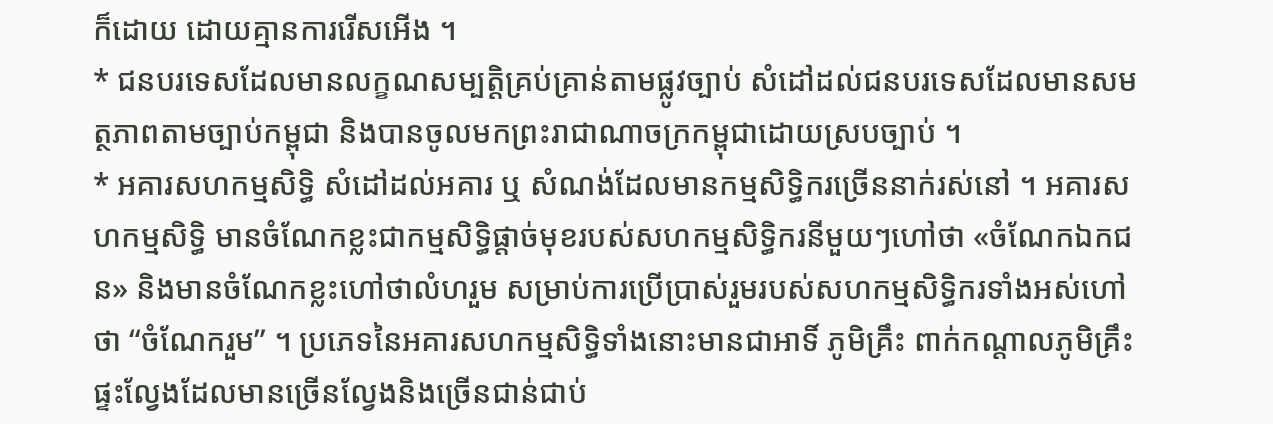ក៏ដោយ ដោយគ្មានការរើសអើង ។
* ជនបរទេសដែលមានលក្ខណសម្បត្តិគ្រប់គ្រាន់តាមផ្លូវច្បាប់ សំដៅដល់ជនបរទេសដែលមានសមត្ថភាពតាមច្បាប់កម្ពុជា និងបានចូលមកព្រះរាជាណាចក្រកម្ពុជាដោយស្របច្បាប់ ។
* អគារសហកម្មសិទ្ធិ សំដៅដល់អគារ ឬ សំណង់ដែលមានកម្មសិទ្ធិករច្រើននាក់រស់នៅ ។ អគារសហកម្មសិទ្ធិ មានចំណែកខ្លះជាកម្មសិទ្ធិផ្ដាច់មុខរបស់សហកម្មសិទ្ធិករនីមួយៗហៅថា «ចំណែកឯកជន» និងមានចំណែកខ្លះហៅថាលំហរួម សម្រាប់ការប្រើប្រាស់រួមរបស់សហកម្មសិទ្ធិករទាំងអស់ហៅថា “ចំណែករួម” ។ ប្រភេទនៃអគារសហកម្មសិទ្ធិទាំងនោះមានជាអាទិ៍ ភូមិគ្រឹះ ពាក់កណ្តាលភូមិគ្រឹះ ផ្ទះល្វែងដែលមានច្រើនល្វែងនិងច្រើនជាន់ជាប់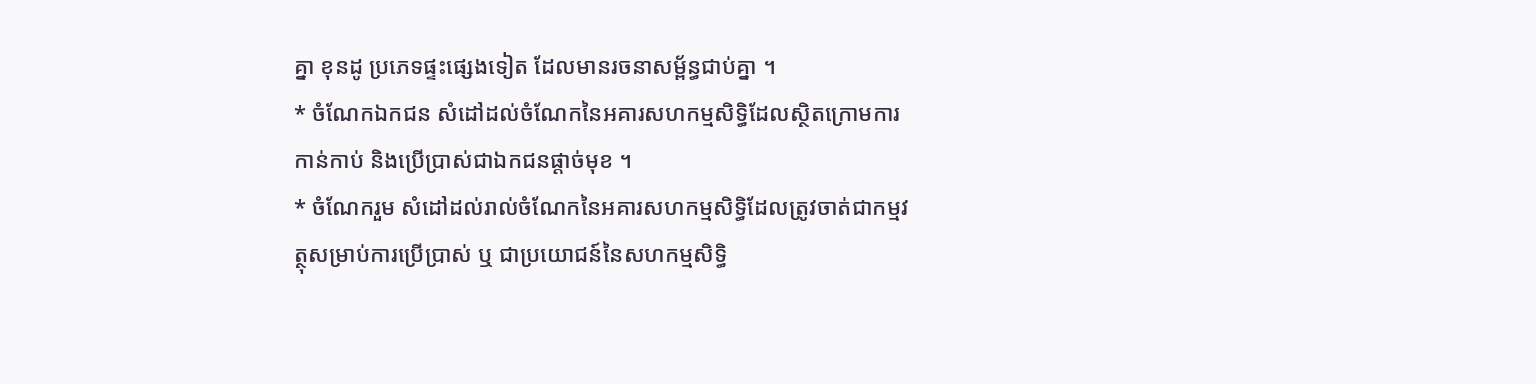គ្នា ខុនដូ ប្រភេទផ្ទះផ្សេងទៀត ដែលមានរចនាសម្ព័ន្ធជាប់គ្នា ។
* ចំណែកឯកជន សំដៅដល់ចំណែកនៃអគារសហកម្មសិទ្ធិដែលស្ថិតក្រោមការកាន់កាប់ និងប្រើប្រាស់ជាឯកជនផ្ដាច់មុខ ។
* ចំណែករួម សំដៅដល់រាល់ចំណែកនៃអគារសហកម្មសិទ្ធិដែលត្រូវចាត់ជាកម្មវត្ថុសម្រាប់ការប្រើប្រាស់ ឬ ជាប្រយោជន៍នៃសហកម្មសិទ្ធិ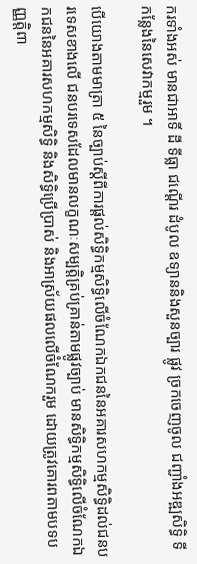ករទាំងអស់ មានជាអាទិ៍ ដី ទីធ្លា ជណ្តើរ ដំបូល ឧទ្យាននិងសួនច្បារ ផ្លូវ ច្រកចេញចូល ជញ្ជាំងអឌ្ឍសិទ្ធិ ទីកនែ្លងនៃសេវាកម្មរួម ។

បើយោងតាមមាត្រា ៥ នៃច្បាប់ស្ដីពីការផ្ដល់សិទ្ធិកម្មសិទ្ធិលើចំណែកឯកជននៃអគារសហកម្មសិទ្ធិដល់ជនបរទេសខាងលើ ជនបរទេសដែលមានលក្ខណៈសម្បត្តិគ្រប់គ្រាន់តាមផ្លូវច្បាប់ មានសិទ្ធិកម្មសិទ្ធិលើចំណែកឯកជននៃអគារសហកម្មសិទ្ធិ និងសិទ្ធិប្រើប្រាស់ និងអាស្រ័យផលលើចំណែករួម ដោយត្រូវគោរពតាមបទបញ្ញត្តិពា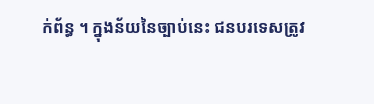ក់ព័ន្ធ ។ ក្នុងន័យនៃច្បាប់នេះ ជនបរទេសត្រូវ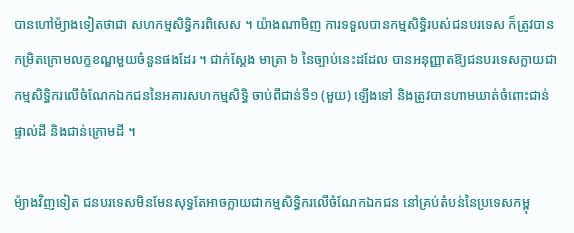បានហៅម៉្យាងទៀតថាជា សហកម្មសិទ្ធិករពិសេស ។ យ៉ាងណាមិញ ការទទួលបានកម្មសិទ្ធិរបស់ជនបរទេស ក៏ត្រូវបានកម្រិតក្រោមលក្ខខណ្ឌមួយចំនួនផងដែរ ។ ជាក់ស្ដែង មាត្រា ៦ នៃច្បាប់នេះដដែល បានអនុញ្ញាតឱ្យជនបរទេសក្លាយជាកម្មសិទ្ធិករលើចំណែកឯកជននៃអគារសហកម្មសិទ្ធិ ចាប់ពីជាន់ទី១ (មួយ) ឡើងទៅ និងត្រូវបានហាមឃាត់ចំពោះជាន់ផ្ទាល់ដី និងជាន់ក្រោមដី ។

ម៉្យាងវិញទៀត ជនបរទេសមិនមែនសុទ្ធតែអាចក្លាយជាកម្មសិទ្ធិករលើចំណែកឯកជន នៅគ្រប់តំបន់នៃប្រទេសកម្ពុ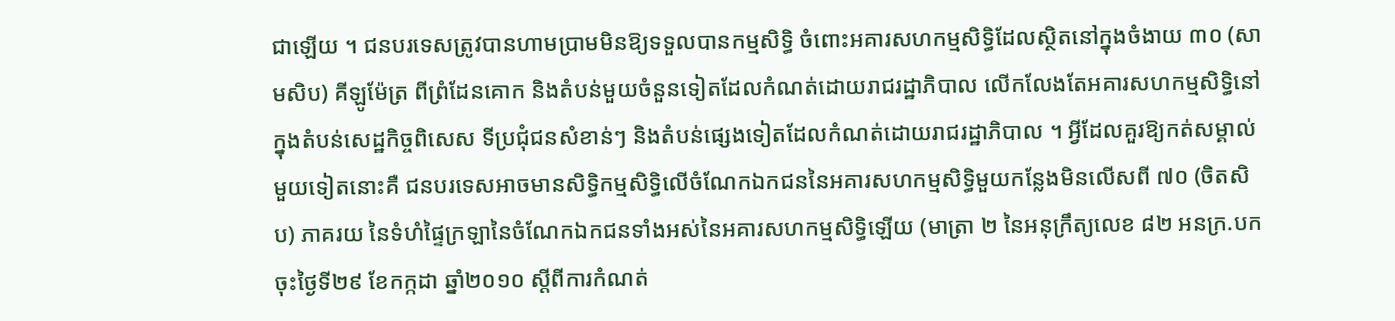ជាឡើយ ។ ជនបរទេសត្រូវបានហាមប្រាមមិនឱ្យទទួលបានកម្មសិទ្ធិ ចំពោះអគារសហកម្មសិទ្ធិដែលស្ថិតនៅក្នុងចំងាយ ៣០ (សាមសិប) គីឡូម៉ែត្រ ពីព្រំដែនគោក និងតំបន់មួយចំនួនទៀតដែលកំណត់ដោយរាជរដ្ឋាភិបាល លើកលែងតែអគារសហកម្មសិទ្ធិនៅក្នុងតំបន់សេដ្ឋកិច្ចពិសេស ទីប្រជុំជនសំខាន់ៗ និងតំបន់ផ្សេងទៀតដែលកំណត់ដោយរាជរដ្ឋាភិបាល ។ អ្វីដែលគួរឱ្យកត់សម្គាល់មួយទៀតនោះគឺ ជនបរទេសអាចមានសិទ្ធិកម្មសិទ្ធិលើចំណែកឯកជននៃអគារសហកម្មសិទ្ធិមួយកន្លែងមិនលើសពី ៧០ (ចិតសិប) ភាគរយ នៃទំហំផ្ទៃក្រឡានៃចំណែកឯកជនទាំងអស់នៃអគារសហកម្មសិទ្ធិឡើយ (មាត្រា ២ នៃអនុក្រឹត្យលេខ ៨២ អនក្រ.បក ចុះថ្ងៃទី២៩ ខែកក្កដា ឆ្នាំ២០១០ ស្ដីពីការកំណត់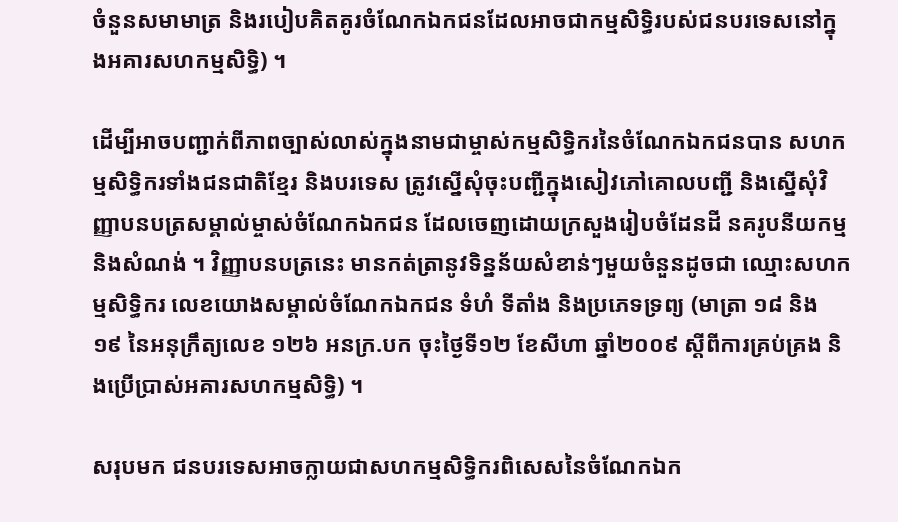ចំនួនសមាមាត្រ និងរបៀបគិតគូរចំណែកឯកជនដែលអាចជាកម្មសិទ្ធិរបស់ជនបរទេសនៅក្នុងអគារសហកម្មសិទ្ធិ) ។

ដើម្បីអាចបញ្ជាក់ពីភាពច្បាស់លាស់ក្នុងនាមជាម្ចាស់កម្មសិទ្ធិករនៃចំណែកឯកជនបាន សហកម្មសិទ្ធិករទាំងជនជាតិខ្មែរ និងបរទេស ត្រូវស្នើសុំចុះបញ្ជីក្នុងសៀវភៅគោលបញ្ជី និងស្នើសុំវិញ្ញាបនបត្រសម្គាល់ម្ចាស់ចំណែកឯកជន ដែលចេញដោយក្រសួងរៀបចំដែនដី នគរូបនីយកម្ម និងសំណង់ ។ វិញ្ញាបនបត្រនេះ មានកត់ត្រានូវទិន្នន័យសំខាន់ៗមួយចំនួនដូចជា ឈ្មោះសហកម្មសិទ្ធិករ លេខយោងសម្គាល់ចំណែកឯកជន ទំហំ ទីតាំង និងប្រភេទទ្រព្យ (មាត្រា ១៨ និង ១៩ នៃអនុក្រឹត្យលេខ ១២៦ អនក្រ.បក ចុះថ្ងៃទី១២ ខែសីហា ឆ្នាំ២០០៩ ស្ដីពីការគ្រប់គ្រង និងប្រើប្រាស់អគារសហកម្មសិទ្ធិ) ។

សរុបមក ជនបរទេសអាចក្លាយជាសហកម្មសិទ្ធិករពិសេសនៃចំណែកឯក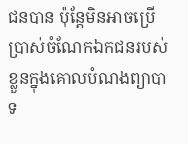ជនបាន ប៉ុន្តែមិនអាចប្រើប្រាស់ចំណែកឯកជនរបស់ខ្លួនក្នុងគោលបំណងព្យាបាទ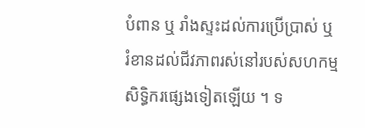បំពាន ឬ រាំងស្ទះដល់ការប្រើប្រាស់ ឬ រំខានដល់ជីវភាពរស់នៅរបស់សហកម្មសិទ្ធិករផ្សេងទៀតឡើយ ។ ទ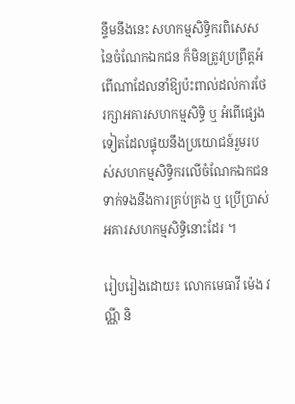ន្ទឹមនឹងនេះ សហកម្មសិទ្ធិករពិសេសនៃចំណែកឯកជន ក៏មិនត្រូវប្រព្រឹត្តអំពើណាដែលនាំឱ្យប៉ះពាល់ដល់ការថែរក្សាអគារសហកម្មសិទ្ធិ ឬ អំពើផ្សេងទៀតដែលផ្ទុយនឹងប្រយោជន៍រួមរបស់សហកម្មសិទ្ធិករលើចំណែកឯកជន ទាក់ទងនឹងការគ្រប់គ្រង ឬ ប្រើប្រាស់អគារសហកម្មសិទ្ធិនោះដែរ ។

រៀបរៀងដោយ៖ លោកមេធាវី ម៉េង វណ្ណី និ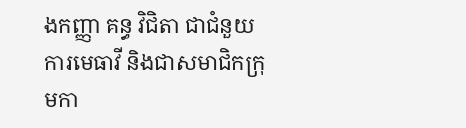ងកញ្ញា គន្ធ វិជិតា ជាជំនួយការមេធាវី និងជាសមាជិកក្រុមកា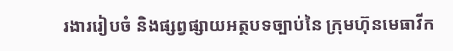រងាររៀបចំ និងផ្សព្វផ្សាយអត្ថបទច្បាប់នៃ ក្រុមហ៊ុនមេធាវីក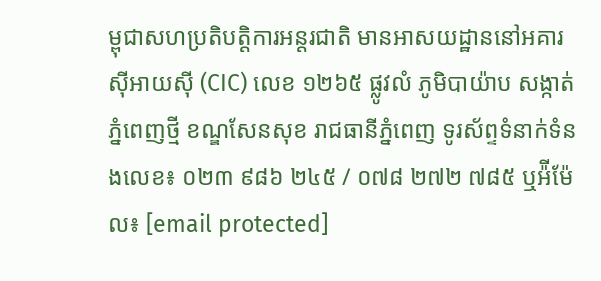ម្ពុជាសហប្រតិបត្តិការអន្តរជាតិ មានអាសយដ្ឋាននៅអគារស៊ីអាយស៊ី (CIC) លេខ ១២៦៥ ផ្លូវលំ ភូមិបាយ៉ាប សង្កាត់ភ្នំពេញថ្មី ខណ្ឌសែនសុខ រាជធានីភ្នំពេញ ទូរស័ព្ទទំនាក់ទំនងលេខ៖ ០២៣ ៩៨៦ ២៤៥ / ០៧៨ ២៧២ ៧៨៥ ឬអ៉ីម៉ែល៖ [email protected]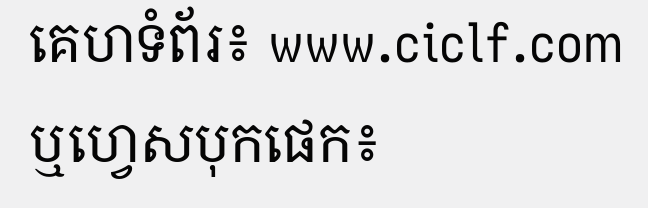គេហទំព័រ៖ www.ciclf.com ឬហ្វេសបុកផេក៖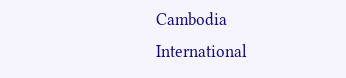Cambodia International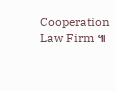Cooperation Law Firm ៕